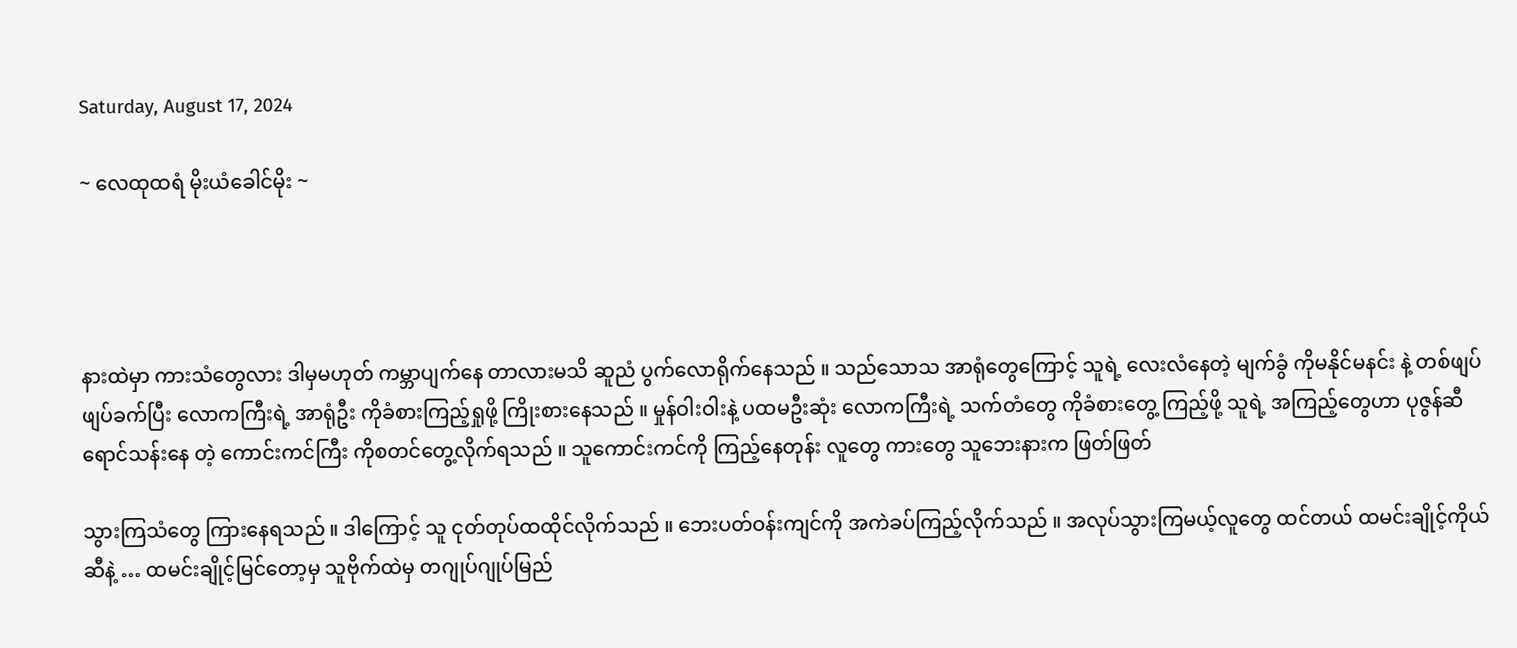Saturday, August 17, 2024

~ လေထုထရံ မိုးယံခေါင်မိုး ~




နားထဲမှာ ကားသံတွေလား ဒါမှမဟုတ် ကမ္ဘာပျက်နေ တာလားမသိ ဆူညံ ပွက်လောရိုက်နေသည် ။ သည်သောသ အာရုံတွေကြောင့် သူရဲ့ လေးလံနေတဲ့ မျက်ခွံ ကိုမနိုင်မနင်း နဲ့ တစ်ဖျပ်ဖျပ်ခက်ပြီး လောကကြီးရဲ့ အာရုံဦး ကိုခံစားကြည့်ရှုဖို့ ကြိုးစားနေသည် ။ မှုန်ဝါးဝါးနဲ့ ပထမဦးဆုံး လောကကြီးရဲ့ သက်တံတွေ ကိုခံစားတွေ့ ကြည့်ဖို့ သူရဲ့ အကြည့်တွေဟာ ပုဇွန်ဆီ ရောင်သန်းနေ တဲ့ ကောင်းကင်ကြီး ကိုစတင်တွေ့လိုက်ရသည် ။ သူကောင်းကင်ကို ကြည့်နေတုန်း လူတွေ ကားတွေ သူဘေးနားက ဖြတ်ဖြတ်

သွားကြသံတွေ ကြားနေရသည် ။ ဒါကြောင့် သူ ငုတ်တုပ်ထထိုင်လိုက်သည် ။ ဘေးပတ်ဝန်းကျင်ကို အကဲခပ်ကြည့်လိုက်သည် ။ အလုပ်သွားကြမယ့်လူတွေ ထင်တယ် ထမင်းချိုင့်ကိုယ်ဆီနဲ့ … ထမင်းချိုင့်မြင်တော့မှ သူဗိုက်ထဲမှ တဂျုပ်ဂျုပ်မြည်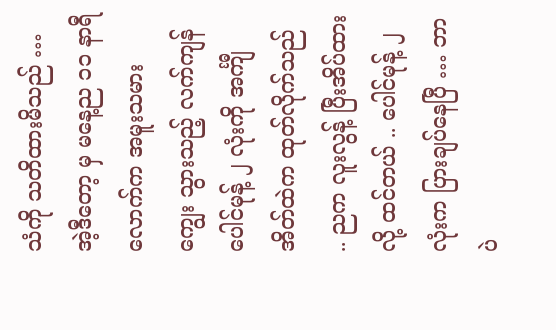သံကို သတိထားမိသည် … အဲ့ဒီတော့ မှ မနေ့ည ၁၁ နာရီလောက်က အမူးသမား ကျွေး သွားသည့် လက်ကျန်ပေါင်မုန့် ၂ လုံးကို အင်္ကျီအိတ်ထဲက ထုတ်လိုက်သည် .. ညက လူးလွန့် ပြီးအိပ်ထားလို့ ထင်တယ် .. ပေါင်မုန့် ၂ လုံးက ပြားချပ်နေပြီ … ဘာပဲ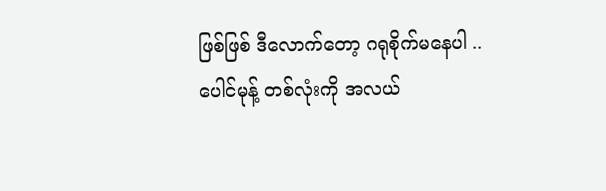ဖြစ်ဖြစ် ဒီလောက်တော့ ဂရုစိုက်မနေပါ .. ပေါင်မုန့် တစ်လုံးကို အလယ်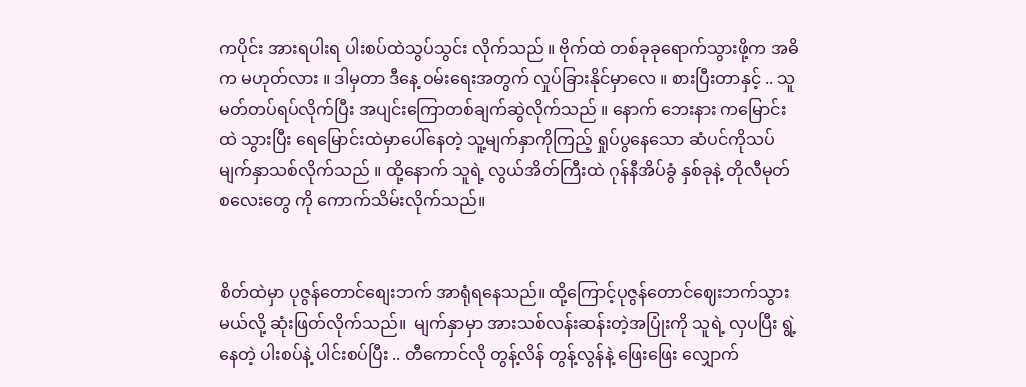ကပိုင်း အားရပါးရ ပါးစပ်ထဲသွပ်သွင်း လိုက်သည် ။ ဗိုက်ထဲ တစ်ခုခုရောက်သွားဖို့က အဓိက မဟုတ်လား ။ ဒါမှတာ ဒီနေ့ ဝမ်းရေးအတွက် လှုပ်ခြားနိုင်မှာလေ ။ စားပြီးတာနှင့် .. သူမတ်တပ်ရပ်လိုက်ပြီး အပျင်းကြောတစ်ချက်ဆွဲလိုက်သည် ။ နောက် ဘေးနား ကမြောင်းထဲ သွားပြီး ရေမြောင်းထဲမှာပေါ်နေတဲ့ သူ့မျက်နှာကိုကြည့် ရှုပ်ပွနေသော ဆံပင်ကိုသပ် မျက်နှာသစ်လိုက်သည် ။ ထို့နောက် သူရဲ့ လွယ်အိတ်ကြီးထဲ ဂုန်နီအိပ်ခွံ နှစ်ခုနဲ့ တိုလီမုတ်စလေးတွေ ကို ကောက်သိမ်းလိုက်သည်။


စိတ်ထဲမှာ ပုဇွန်တောင်စျေးဘက် အာရုံရနေသည်။ ထို့ကြောင့်ပုဇွန်တောင်ဈေးဘက်သွားမယ်လို့ ဆုံးဖြတ်လိုက်သည်။  မျက်နှာမှာ အားသစ်လန်းဆန်းတဲ့အပြုံးကို သူရဲ့ လှပပြီး ရွဲ့နေတဲ့ ပါးစပ်နဲ့ ပါင်းစပ်ပြီး .. တီကောင်လို တွန့်လိန် တွန့်လွန်နဲ့ ဖြေးဖြေး လျှောက်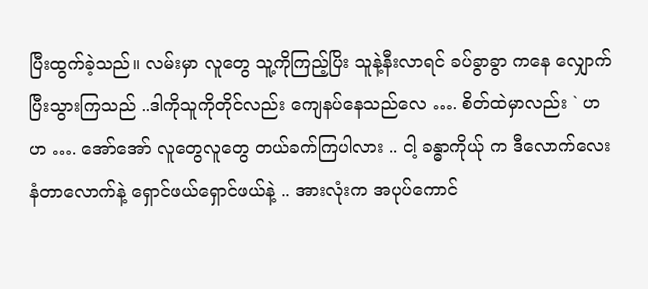ပြီးထွက်ခဲ့သည်။ လမ်းမှာ လူတွေ သူ့ကိုကြည့်ပြိး သူနဲ့နီးလာရင် ခပ်ခွာခွာ ကနေ လျှောက်ပြီးသွားကြသည် ..ဒါကိုသူကိုတိုင်လည်း ကျေနပ်နေသည်လေ …. စိတ်ထဲမှာလည်း ` ဟ ဟ …. အော်အော် လူတွေလူတွေ တယ်ခက်ကြပါလား .. ငါ့ ခန္ဓာကိုယ်ု က ဒီလောက်လေး နံတာလောက်နဲ့ ရှောင်ဖယ်ရှောင်ဖယ်နဲ့ .. အားလုံးက အပုပ်ကောင်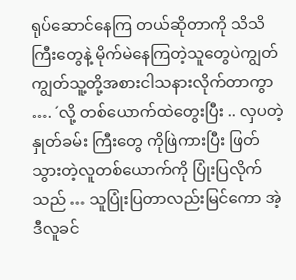ရုပ်ဆောင်နေကြ တယ်ဆိုတာကို သိသိကြီးတွေနဲ့ မိုက်မဲနေကြတဲ့သူတွေပဲကျွတ်ကျွတ်သူ့တို့အစားငါသနားလိုက်တာကွာ …. ´လို့ တစ်ယောက်ထဲတွေးပြီး .. လှပတဲ့ နှုတ်ခမ်း ကြီးတွေ ကိုဖြဲကားပြီး ဖြတ်သွားတဲ့လူတစ်ယောက်ကို ပြုံးပြလိုက်သည် … သူပြုံးပြတာလည်းမြင်ကော အဲ့ဒီလူခင်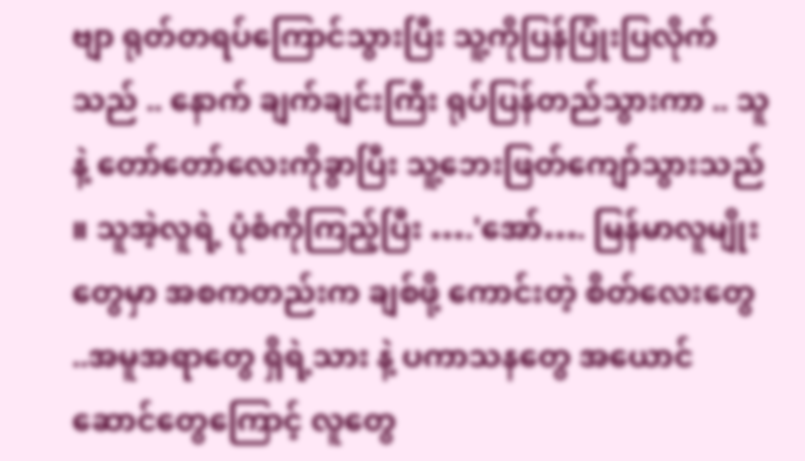ဗျာ ရုတ်တရပ်ကြောင်သွားပြီး သူ့ကိုပြန်ပြုံးပြလိုက်သည် .. နောက် ချက်ချင်းကြီး ရုပ်ပြန်တည်သွားကာ .. သူနဲ့ တော်တော်လေးကိုခွာပြီး သူ့ဘေးဖြတ်ကျော်သွားသည် ။ သူအဲ့လူရဲ့ ပုံစံကိုကြည့်ပြီး ….'အော်…. မြန်မာလူမျိုးတွေမှာ အစကတည်းက ချစ်ဖို့ ကောင်းတဲ့ စိတ်လေးတွေ ..အမူအရာတွေ ရှိရဲ့သား နဲ့ ပကာသနတွေ အယောင်ဆောင်တွေကြောင့် လူတွေ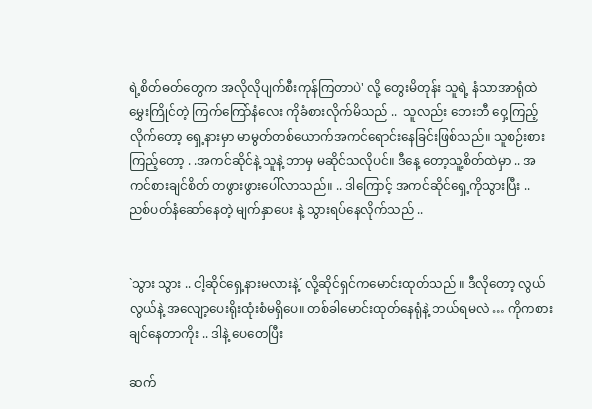ရဲ့စိတ်ဓတ်တွေက အလိုလိုပျက်စီးကုန်ကြတာပဲ' လို့ တွေးမိတုန်း သူရဲ့ နံသာအာရုံထဲမွှေးကြိုင်တဲ့ ကြက်ကြော်နံလေး ကိုခံစားလိုက်မိသည် ..  သူလည်း ဘေးဘီ ဝှေ့ကြည့်လိုက်တော့ ရှေ့နားမှာ မာမွတ်တစ်ယောက်အကင်ရောင်းနေခြင်းဖြစ်သည်။ သူစဉ်းစား ကြည့်တော့ . .အကင်ဆိုင်နဲ့ သူနဲ့ ဘာမှ မဆိုင်သလိုပင်။ ဒီနေ့ တော့သူ့စိတ်ထဲမှာ .. အကင်စားချင်စိတ် တဖွားဖွားပေါ်လာသည်။ .. ဒါကြောင့် အကင်ဆိုင်ရှေ့ကိုသွားပြီး .. ညစ်ပတ်နံဆော်နေတဲ့ မျက်နှာပေး နဲ့ သွားရပ်နေလိုက်သည် ..


`သွား သွား .. ငါ့ဆိုင်ရှေ့နားမလားနဲ့´ လို့ဆိုင်ရှင်ကမောင်းထုတ်သည် ။ ဒီလိုတော့ လွယ်လွယ်နဲ့ အလျော့ပေးရိုးထုံးစံမရှိပေ။ တစ်ခါမောင်းထုတ်နေရုံနဲ့ ဘယ်ရမလဲ … ကိုကစားချင်နေတာကိုး .. ဒါနဲ့ ပေတေပြီး

ဆက်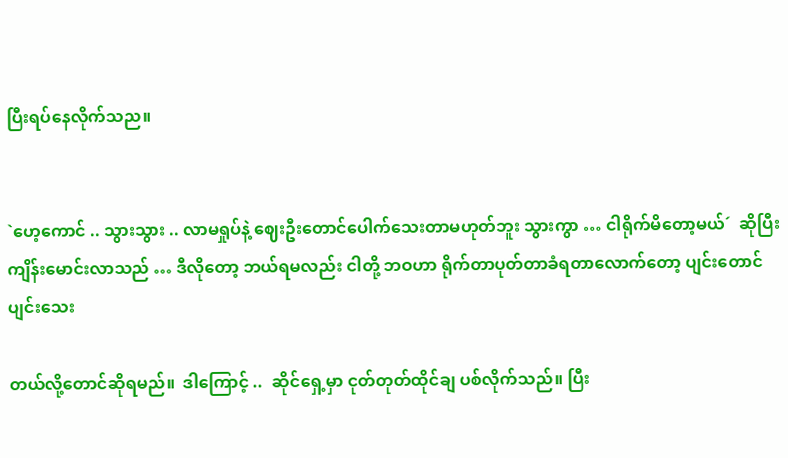ပြီးရပ်နေလိုက်သည။


`ဟေ့ကောင် .. သွားသွား .. လာမရှုပ်နဲ့ ဈေးဦးတောင်ပေါက်သေးတာမဟုတ်ဘူး သွားကွာ … ငါရိုက်မိတော့မယ်´  ဆိုပြီးကျိန်းမောင်းလာသည် … ဒီလိုတော့ ဘယ်ရမလည်း ငါတို့ ဘဝဟာ ရိုက်တာပုတ်တာခံရတာလောက်တော့ ပျင်းတောင်ပျင်းသေး

တယ်လို့တောင်ဆိုရမည်။  ဒါကြောင့် ..  ဆိုင်ရှေ့မှာ ငုတ်တုတ်ထိုင်ချ ပစ်လိုက်သည်။ ပြီး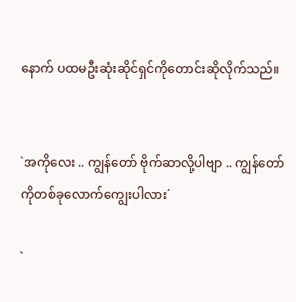နောက် ပထမဦးဆုံးဆိုင်ရှင်ကိုတောင်းဆိုလိုက်သည်။


`အကိုလေး .. ကျွန်တော် ဗိုက်ဆာလို့ပါဗျာ .. ကျွန်တော်ကိုတစ်ခုလောက်ကျွေးပါလား´

`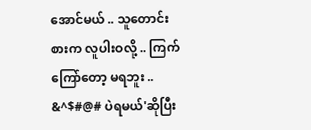အောင်မယ် .. သူတောင်းစားက လူပါးဝလို့ .. ကြက်ကြော်တော့ မရဘူး .. &^$#@# ပဲရမယ်'ဆိုပြီး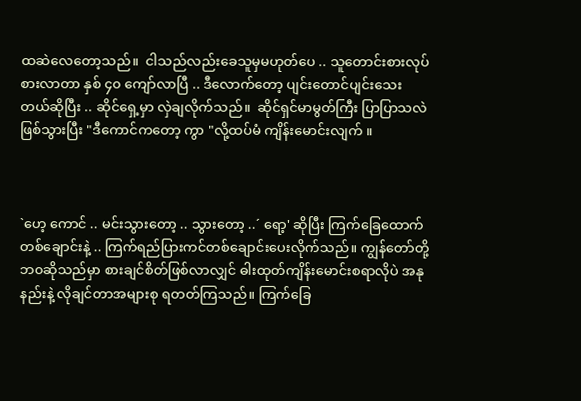ထဆဲလေတော့သည်။  ငါသည်လည်းခေသူမှမဟုတ်ပေ .. သူတောင်းစားလုပ်စားလာတာ နှစ် ၄၀ ကျော်လာပြီ .. ဒီလောက်တော့ ပျင်းတောင်ပျင်းသေးတယ်ဆိုပြီး .. ဆိုင်ရှေ့မှာ လှဲချလိုက်သည်။  ဆိုင်ရှင်မာမွတ်ကြီး ပြာပြာသလဲဖြစ်သွားပြီး "ဒီကောင်ကတော့ ကွာ "လို့ထပ်မံ ကျိန်းမောင်းလျက် ။



`ဟေ့ ကောင် .. မင်းသွားတော့ .. သွားတော့ ..´ ရော့' ဆိုပြီး ကြက်ခြေထောက်တစ်ချောင်းနဲ့ .. ကြက်ရည်ပြားကင်တစ်ချောင်းပေးလိုက်သည်။ ကျွန်တော်တို့ဘ၀ဆိုသည်မှာ စားချင်စိတ်ဖြစ်လာလျှင် ဓါးထုတ်ကျိန်းမောင်းစရာလိုပဲ အနုနည်းနဲ့ လိုချင်တာအများစု ရတတ်ကြသည်။ ကြက်ခြေ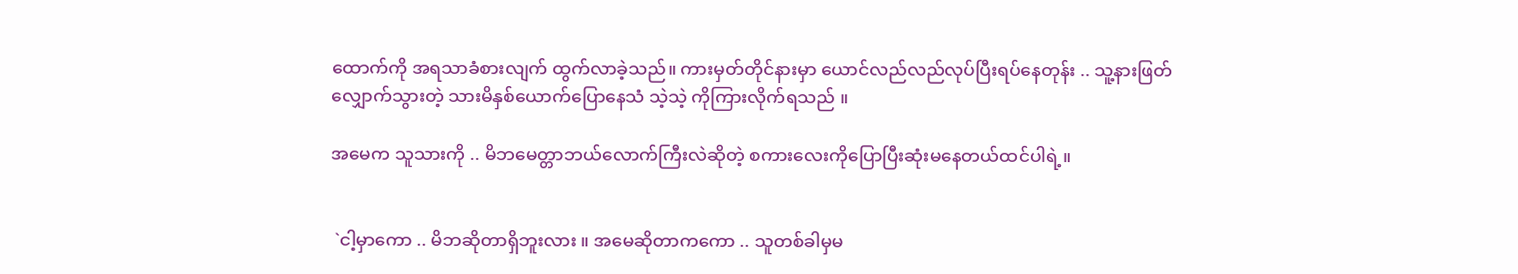ထောက်ကို အရသာခံစားလျက် ထွက်လာခဲ့သည်။ ကားမှတ်တိုင်နားမှာ ယောင်လည်လည်လုပ်ပြီးရပ်နေတုန်း .. သူ့နားဖြတ်လျှောက်သွားတဲ့ သားမိနှစ်ယောက်ပြောနေသံ သဲ့သဲ့ ကိုကြားလိုက်ရသည် ။

အမေက သူသားကို .. မိဘမေတ္တာဘယ်လောက်ကြီးလဲဆိုတဲ့ စကားလေးကိုပြောပြီးဆုံးမနေတယ်ထင်ပါရဲ့။


 `ငါ့မှာကော .. မိဘဆိုတာရှိဘူးလား ။ အမေဆိုတာကကော .. သူတစ်ခါမှမ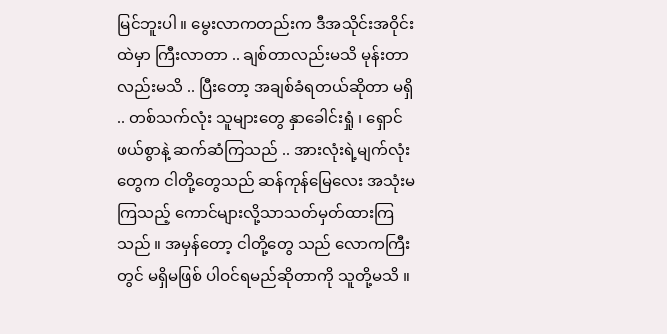မြင်ဘူးပါ ။ မွေးလာကတည်းက ဒီအသိုင်းအဝိုင်းထဲမှာ ကြီးလာတာ .. ချစ်တာလည်းမသိ မုန်းတာလည်းမသိ .. ပြီးတော့ အချစ်ခံရတယ်ဆိုတာ မရှိ .. တစ်သက်လုံး သူများတွေ နှာခေါင်းရှုံ ၊ ရှောင်ဖယ်စွာနဲ့ ဆက်ဆံကြသည် .. အားလုံးရဲ့မျက်လုံးတွေက ငါတို့တွေသည် ဆန်ကုန်မြေလေး အသုံးမကြသည့် ကောင်များလို့သာသတ်မှတ်ထားကြသည် ။ အမှန်တော့ ငါတို့တွေ သည် လောကကြီးတွင် မရှိမဖြစ် ပါဝင်ရမည်ဆိုတာကို သူတို့မသိ ။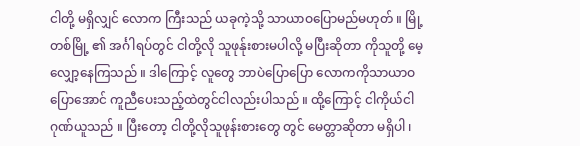ငါတို့ မရှိလျှင် လောက ကြီးသည် ယခုကဲ့သို့ သာယာဝပြောမည်မဟုတ် ။ မြို့တစ်မြို့ ၏ အင်္ဂါရပ်တွင် ငါတို့လို သူဖုန်ုးစားမပါလို့ မပြီးဆိုတာ ကိုသူတို့ မေ့လျှော့နေကြသည် ။ ဒါကြောင့် လူတွေ ဘာပဲပြောပြော လောကကိုသာယာဝပြောအောင် ကူညီပေးသည့်ထဲတွင်ငါလည်းပါသည် ။ ထို့ကြောင့် ငါကိုယ်ငါဂုဏ်ယူသည် ။ ပြီးတော့ ငါတို့လိုသူဖုန်းစားတွေ တွင် မေတ္တာဆိုတာ မရှိပါ ၊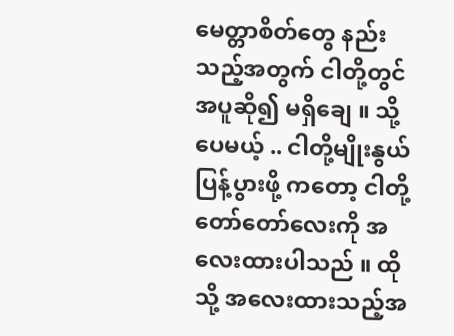မေတ္တာစိတ်တွေ နည်းသည့်အတွက် ငါတို့တွင် အပူဆို၍ မရှိချေ ။ သို့ပေမယ့် .. ငါတို့မျိုးနွယ်ပြန့်ပွားဖို့ ကတော့ ငါတို့တော်တော်လေးကို အလေးထားပါသည် ။ ထိုသို့ အလေးထားသည့်အ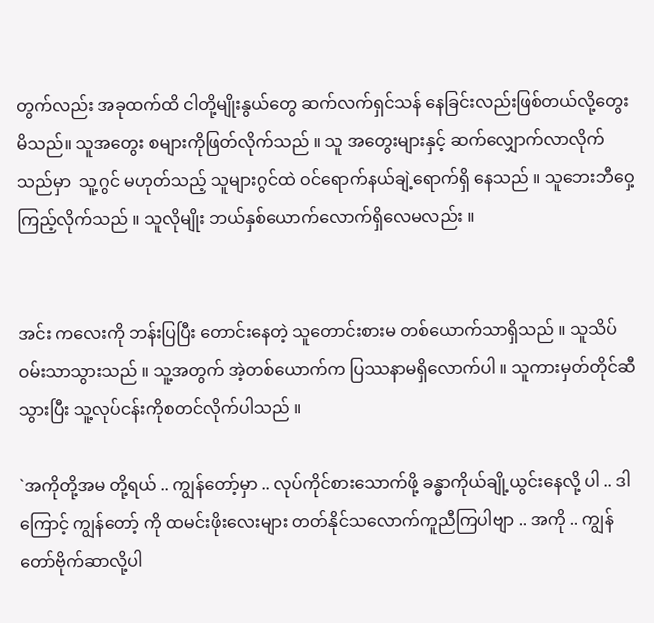တွက်လည်း အခုထက်ထိ ငါတို့မျိုးနွယ်တွေ ဆက်လက်ရှင်သန် နေခြင်းလည်းဖြစ်တယ်လို့တွေးမိသည်။ သူအတွေး စများကိုဖြတ်လိုက်သည် ။ သူ အတွေးများနှင့် ဆက်လျှောက်လာလိုက်သည်မှာ  သူ့ဂွင် မဟုတ်သည့် သူများဂွင်ထဲ ဝင်ရောက်နယ်ချဲ့ရောက်ရှိ နေသည် ။ သူဘေးဘီဝှေ့ကြည့်လိုက်သည် ။ သူလိုမျိုး ဘယ်နှစ်ယောက်လောက်ရှိလေမလည်း ။


အင်း ကလေးကို ဘန်းပြပြီး တောင်းနေတဲ့ သူတောင်းစားမ တစ်ယောက်သာရှိသည် ။ သူသိပ်ဝမ်းသာသွားသည် ။ သူ့အတွက် အဲ့တစ်ယောက်က ပြဿနာမရှိလောက်ပါ ။ သူကားမှတ်တိုင်ဆီသွားပြီး သူ့လုပ်ငန်းကိုစတင်လိုက်ပါသည် ။

`အကိုတို့အမ တို့ရယ် .. ကျွန်တော့်မှာ .. လုပ်ကိုင်စားသောက်ဖို့ ခန္ဓာကိုယ်ချို့ယွင်းနေလို့ ပါ .. ဒါကြောင့် ကျွန်တော့် ကို ထမင်းဖိုးလေးများ တတ်နိုင်သလောက်ကူညီကြပါဗျာ .. အကို .. ကျွန်တော်ဗိုက်ဆာလို့ပါ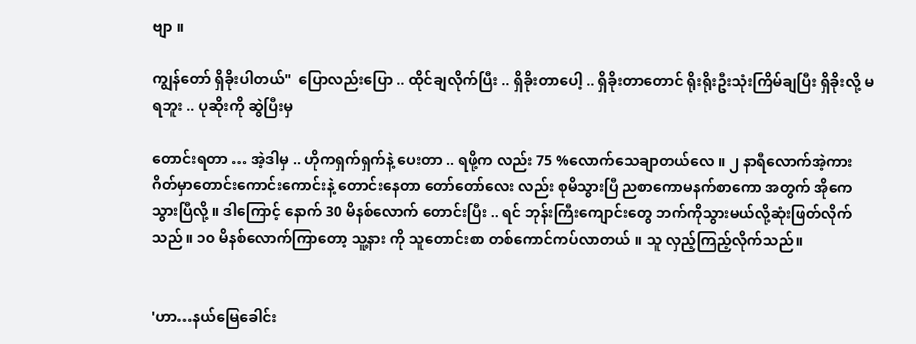ဗျာ ။

ကျွန်တော် ရှိခိုးပါတယ်"  ပြောလည်းပြော .. ထိုင်ချလိုက်ပြီး .. ရှိခိုးတာပေါ့ .. ရှိခိုးတာတောင် ရိုးရိုးဦးသုံးကြိမ်ချပြီး ရှိခိုးလို့ မရဘူး .. ပုဆိုးကို ဆွဲပြီးမှ

တောင်းရတာ … အဲ့ဒါမှ .. ဟိုကရှက်ရှက်နဲ့ ပေးတာ .. ရဖို့က လည်း 75 %လောက်သေချာတယ်လေ ။ ၂ နာရီလောက်အဲ့ကားဂိတ်မှာတောင်းကောင်းကောင်းနဲ့ တောင်းနေတာ တော်တော်လေး လည်း စုမိသွားပြီ ညစာကောမနက်စာကော အတွက် အိုကေသွားပြီလို့ ။ ဒါကြောင့် နောက် 30 မိနစ်လောက် တောင်းပြီး .. ရင် ဘုန်းကြီးကျောင်းတွေ ဘက်ကိုသွားမယ်လို့ဆုံးဖြတ်လိုက်သည် ။ ၁၀ မိနစ်လောက်ကြာတော့ သူ့နား ကို သူတောင်းစာ တစ်ကောင်ကပ်လာတယ် ။ သူ လှည့်ကြည့်လိုက်သည်။


'ဟာ…နယ်မြေခေါင်း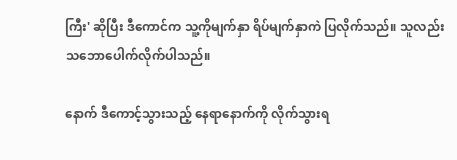ကြီး' ဆိုပြီး ဒီကောင်က သူ့ကိုမျက်နှာ ရိပ်မျက်နှာကဲ ပြလိုက်သည်။ သူလည်း သဘောပေါက်လိုက်ပါသည်။

နောက် ဒီကောင့်သွားသည့် နေရာနောက်ကို လိုက်သွားရ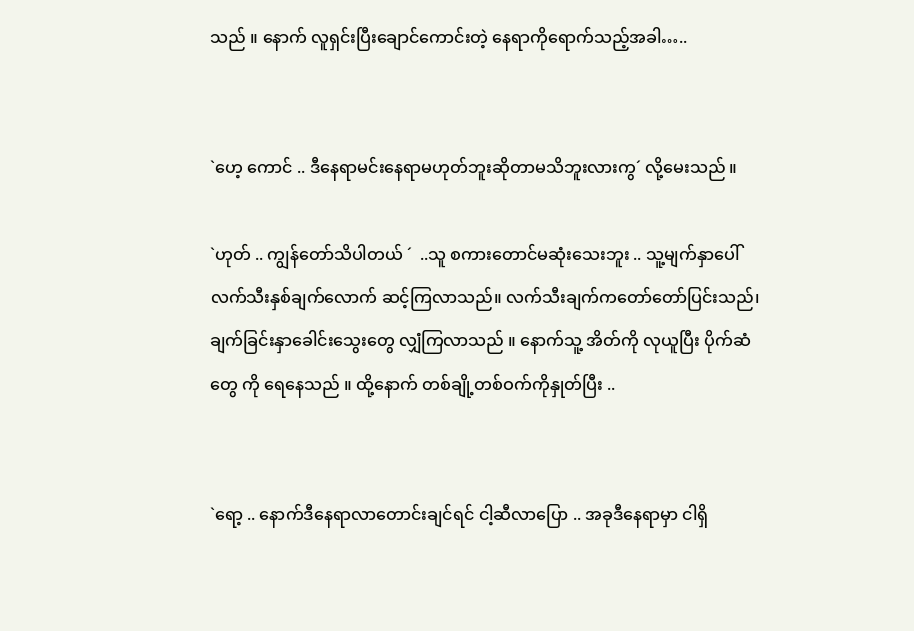သည် ။ နောက် လူရှင်းပြီးချောင်ကောင်းတဲ့ နေရာကိုရောက်သည့်အခါ…..


`ဟေ့ ကောင် .. ဒီနေရာမင်းနေရာမဟုတ်ဘူးဆိုတာမသိဘူးလားကွ´ လို့မေးသည် ။

`ဟုတ် .. ကျွန်တော်သိပါတယ် ´  ..သူ စကားတောင်မဆုံးသေးဘူး .. သူ့မျက်နှာပေါ် လက်သီးနှစ်ချက်လောက် ဆင့်ကြလာသည်။ လက်သီးချက်ကတော်တော်ပြင်းသည်၊ ချက်ခြင်းနှာခေါင်းသွေးတွေ လျှံကြလာသည် ။ နောက်သူ့ အိတ်ကို လုယူပြီး ပိုက်ဆံတွေ ကို ရေနေသည် ။ ထို့နောက် တစ်ချို့တစ်ဝက်ကိုနှုတ်ပြီး ..


`ရော့ .. နောက်ဒီနေရာလာတောင်းချင်ရင် ငါ့ဆီလာပြော .. အခုဒီနေရာမှာ ငါရှိ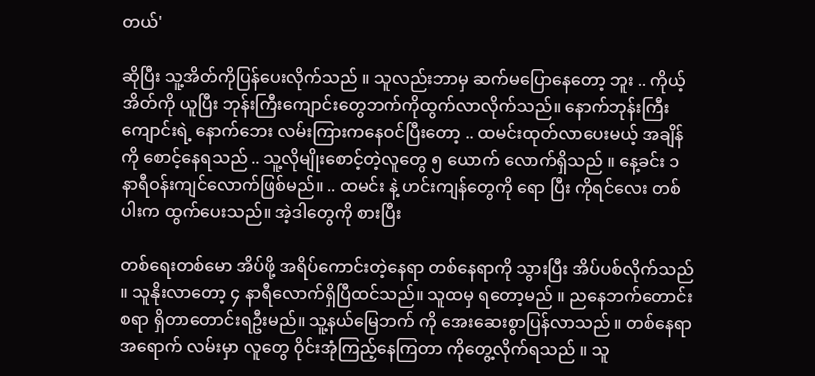တယ်'

ဆိုပြီး သူ့အိတ်ကိုပြန်ပေးလိုက်သည် ။ သူလည်းဘာမှ ဆက်မပြောနေတော့ ဘူး .. ကိုယ့်အိတ်ကို ယူပြီး ဘုန်းကြီးကျောင်းတွေဘက်ကိုထွက်လာလိုက်သည်။ နောက်ဘုန်းကြီးကျောင်းရဲ့ နောက်ဘေး လမ်းကြားကနေဝင်ပြီးတော့ .. ထမင်းထုတ်လာပေးမယ့် အချိန်ကို စောင့်နေရသည် .. သူ့လိုမျိုးစောင့်တဲ့လူတွေ ၅ ယောက် လောက်ရှိသည် ။ နေ့ခင်း ၁ နာရီဝန်းကျင်လောက်ဖြစ်မည်။ .. ထမင်း နဲ့ ဟင်းကျန်တွေကို ရော ပြီး ကိုရင်လေး တစ်ပါးက ထွက်ပေးသည်။ အဲ့ဒါတွေကို စားပြီး

တစ်ရေးတစ်မော အိပ်ဖို့ အရိပ်ကောင်းတဲ့နေရာ တစ်နေရာကို သွားပြီး အိပ်ပစ်လိုက်သည် ။ သူနိုးလာတော့ ၄ နာရီလောက်ရှိပြီထင်သည်။ သူထမှ ရတော့မည် ။ ညနေဘက်တောင်းစရာ ရှိတာတောင်းရဦးမည်။ သူ့နယ်မြေဘက် ကို အေးဆေးစွာပြန်လာသည် ။ တစ်နေရာအရောက် လမ်းမှာ လူတွေ ဝိုင်းအုံကြည့်နေကြတာ ကိုတွေ့လိုက်ရသည် ။ သူ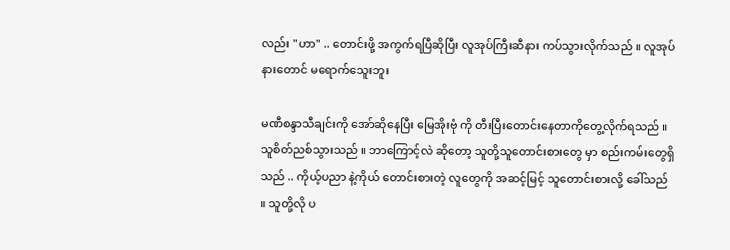လည်း "ဟာ" .. တောင်းဖို့ အကွက်ရပြီဆိုပြီး လူအုပ်ကြီးဆီနား ကပ်သွားလိုက်သည် ။ လူအုပ်နားတောင် မရောက်သေူးဘူး

မဏီစန္ဒာသီချင်းကို အော်ဆိုနေပြီး မြေအိုးဗုံ ကို တီးပြီးတောင်းနေတာကိုတွေ့လိုက်ရသည် ။ သူစိတ်ညစ်သွားသည် ။ ဘာကြောင့်လဲ ဆိုတော့ သူတို့သူတောင်းစားတွေ မှာ စည်းကမ်းတွေရှိသည် .. ကိုယ့်ပညာ နဲ့ကိုယ် တောင်းစားတဲ့ လူတွေကို အဆင့်မြင့် သူတောင်းစားလို့ ခေါ်သည် ။ သူတို့လို ပ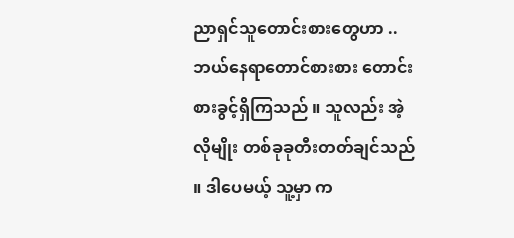ညာရှင်သူတောင်းစားတွေဟာ .. ဘယ်နေရာတောင်စားစား တောင်းစားခွင့်ရှိကြသည် ။ သူလည်း အဲ့လိုမျိုး တစ်ခုခုတီးတတ်ချင်သည် ။ ဒါပေမယ့် သူ့မှာ က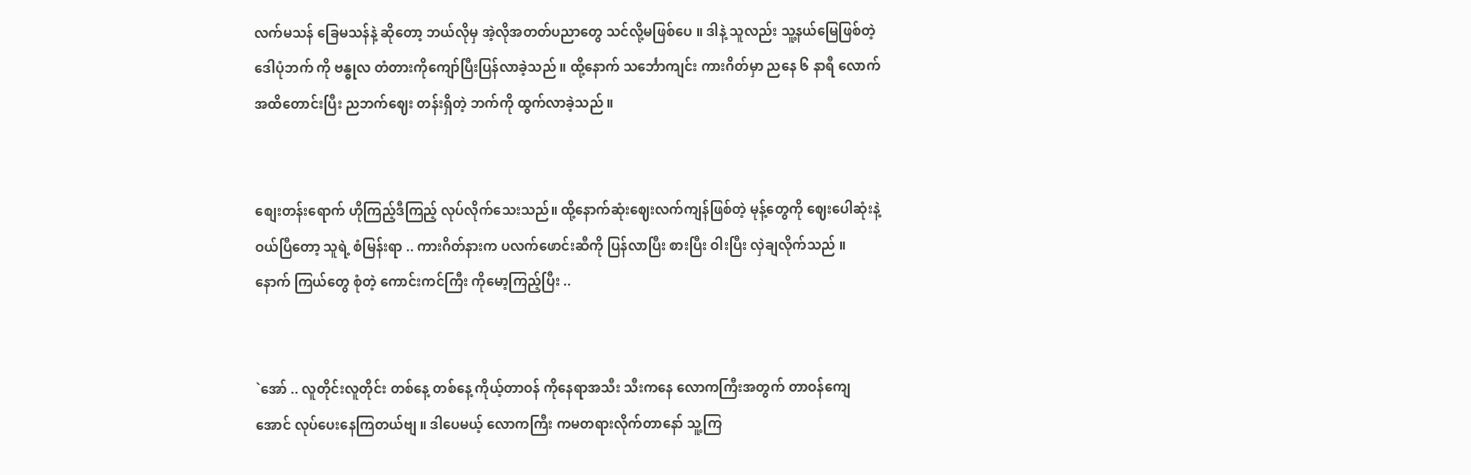လက်မသန် ခြေမသန်နဲ့ ဆိုတော့ ဘယ်လိုမှ အဲ့လိုအတတ်ပညာတွေ သင်လို့မဖြစ်ပေ ။ ဒါနဲ့ သူလည်း သူ့နယ်မြေဖြစ်တဲ့ ဒေါပုံဘက် ကို ဗန္ဓုလ တံတားကိုကျော်ပြီးပြန်လာခဲ့သည် ။ ထို့နောက် သင်္ဘောကျင်း ကားဂိတ်မှာ ညနေ ၆ နာရီ လောက်အထိတောင်းပြီး ညဘက်ဈေး တန်းရှိတဲ့ ဘက်ကို ထွက်လာခဲ့သည် ။


စျေးတန်းရောက် ဟိုကြည့်ဒီကြည့် လုပ်လိုက်သေးသည်။ ထို့နောက်ဆုံးဈေးလက်ကျန်ဖြစ်တဲ့ မုန့်တွေကို ဈေးပေါဆုံးနဲ့ ဝယ်ပြီတော့ သူရဲ့ စံမြန်းရာ .. ကားဂိတ်နားက ပလက်ဖောင်းဆီကို ပြန်လာပြီး စားပြီး ဝါးပြီး လှဲချလိုက်သည် ။ နောက် ကြယ်တွေ စုံတဲ့ ကောင်းကင်ကြီး ကိုမော့ကြည့်ပြီး ..


`အော် .. လူတိုင်းလူတိုင်း တစ်နေ့ တစ်နေ့ ကိုယ့်တာဝန် ကိုနေရာအသီး သီးကနေ လောကကြီးအတွက် တာဝန်ကျေအောင် လုပ်ပေးနေကြတယ်ဗျ ။ ဒါပေမယ့် လောကကြီး ကမတရားလိုက်တာနော် သူ့ကြ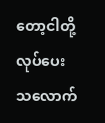တော့ငါတို့လုပ်ပေးသလောက်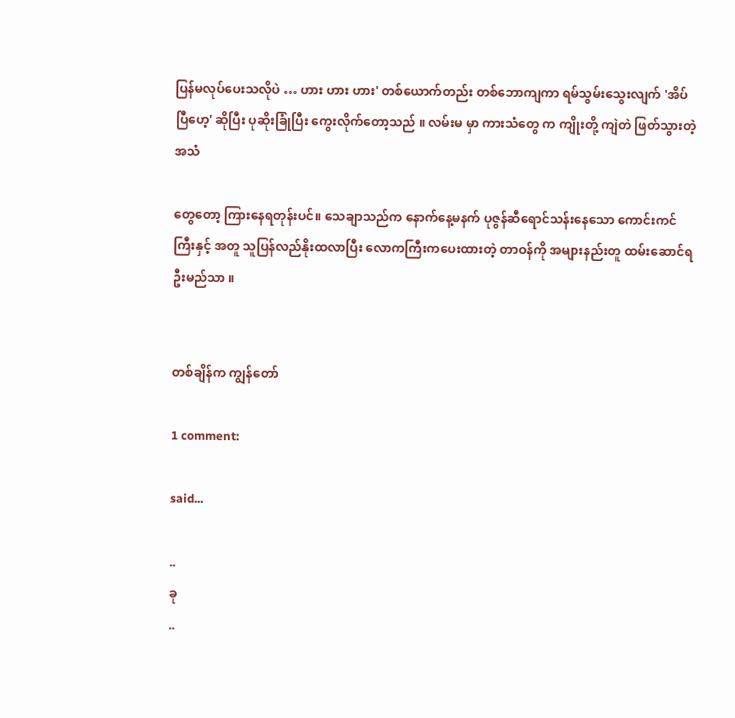ပြန်မလုပ်ပေးသလိုပဲ … ဟား ဟား ဟား' တစ်ယောက်တည်း တစ်ဘောကျကာ ရမ်သွမ်းသွေးလျက် 'အိပ်ပြီဟေ့' ဆိုပြီး ပုဆိုးခြုံပြီး ကွေးလိုက်တော့သည် ။ လမ်းမ မှာ ကားသံတွေ က ကျိုးတို့ ကျဲတဲ ဖြတ်သွားတဲ့ အသံ

တွေတော့ ကြားနေရတုန်းပင်။ သေချာသည်က နောက်နေ့မနက် ပုဇွန်ဆီရောင်သန်းနေသော ကောင်းကင်ကြီးနှင့် အတူ သူပြန်လည်နိုးထလာပြီး လောကကြီးကပေးထားတဲ့ တာဝန်ကို အများနည်းတူ ထမ်းဆောင်ရဦးမည်သာ ။


တစ်ချိန်က ကျွန်တော်

1 comment:

said...

..
ခု
..